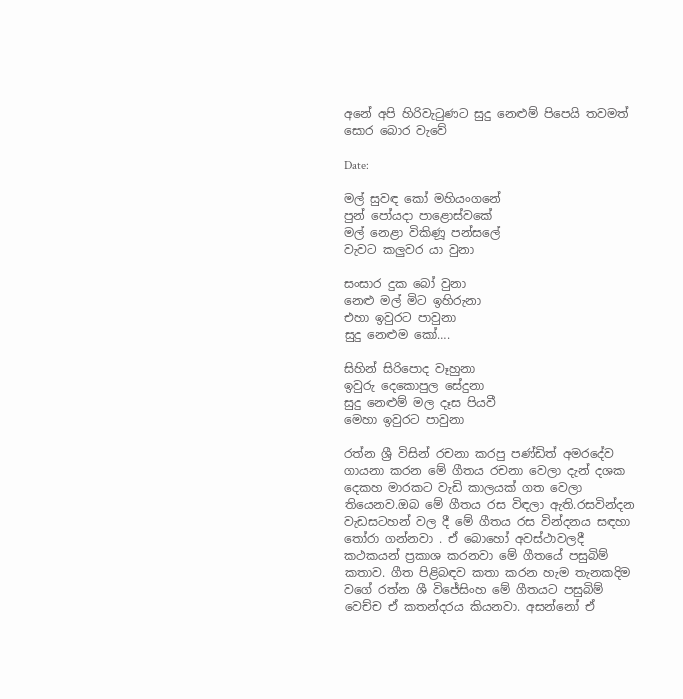අනේ අපි හිරිවැටුණට සුදු නෙළුම් පිපෙයි තවමත් සොර බොර වැවේ

Date:

මල් සුවඳ කෝ මහියංගනේ
පුන් පෝයදා පාළොස්වකේ
මල් නෙළා විකිණූ පන්සලේ
වැවට කලුවර යා වුනා

සංසාර දුක බෝ වුනා
නෙළු මල් මිට ඉහිරුනා
එහා ඉවුරට පාවුනා
සුදු නෙළුම කෝ….

සිහින් සිරිපොද වෑහුනා
ඉවුරු දෙකොපුල සේදුනා
සුදු නෙළුම් මල දෑස පියවී
මෙහා ඉවුරට පාවුනා

රත්න ශ්‍රී විසින් රචනා කරපු පණ්ඩිත් අමරදේව ගායනා කරන මේ ගීතය රචනා වෙලා දැන් දශක දෙකහ මාරකට වැඩි කාලයක් ගත වෙලා තියෙනව.ඔබ මේ ගීතය රස විඳලා ඇති.රසවින්දන වැඩසටහන් වල දී මේ ගීතය රස වින්දනය සඳහා තෝරා ගන්නවා . ඒ බොහෝ අවස්ථාවලදී කථකයන් ප්‍රකාශ කරනවා මේ ගීතයේ පසුබිම් කතාව. ගීත පිළිබඳව කතා කරන හැම තැනකදිම වගේ රත්න ශී විජේසිංහ මේ ගීතයට පසුබිම් වෙච්ච ඒ කතන්දරය කියනවා. අසන්නෝ ඒ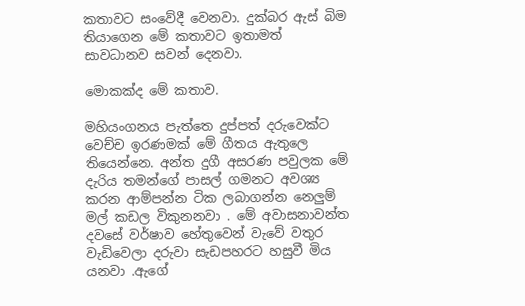කතාවට සංවේදී වෙනවා. දුක්බර ඇස් බිම තියාගෙන මේ කතාවට ඉතාමත් සාවධානව සවන් දෙනවා.

මොකක්ද මේ කතාව.

මහියංගනය පැත්තෙ දුප්පත් දරුවෙක්ට වෙච්ච ඉරණමක් මේ ගීතය ඇතුලෙ තියෙන්නෙ. අන්ත දුගී අසරණ පවුලක මේ දැරිය තමන්ගේ පාසල් ගමනට අවශ්‍ය කරන ආම්පන්න ටික ලබාගන්න නෙලුම් මල් කඩල විකුනනවා . මේ අවාසනාවන්ත දවසේ වර්ෂාව හේතුවෙන් වැවේ වතුර වැඩිවෙලා දරුවා සැඩපහරට හසුවී මිය යනවා .ඇගේ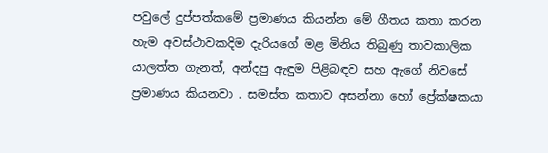පවුලේ දුප්පත්කමේ ප්‍රමාණය කියන්න මේ ගීතය කතා කරන හැම අවස්ථාවකදිම දැරියගේ මළ මිනිය තිබුණු තාවකාලික යාලත්ත ගැනත්, අන්දපු ඇඳුම පිළිබඳව සහ ඇගේ නිවසේ ප්‍රමාණය කියනවා . සමස්ත කතාව අසන්නා හෝ ප්‍රේක්ෂකයා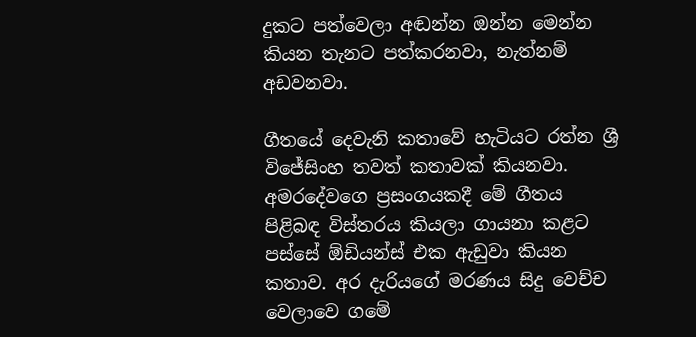දුකට පත්වෙලා අඬන්න ඔන්න මෙන්න කියන තැනට පත්කරනවා, නැත්නම් අඩවනවා.

ගීතයේ දෙවැනි කතාවේ හැටියට රත්න ශ්‍රී විජේසිංහ තවත් කතාවක් කියනවා. අමරදේවගෙ ප්‍රසංගයකදී මේ ගීතය පිළිබඳ විස්තරය කියලා ගායනා කළට පස්සේ ඕඩියන්ස් එක ඇඩුවා කියන කතාව. අර දැරියගේ මරණය සිදු වෙච්ච වෙලාවෙ ගමේ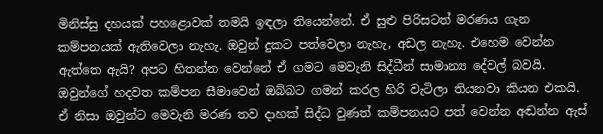මිනිස්සු දහයක් පහළොවක් තමයි ඉඳලා තියෙන්නේ. ඒ සුළු පිරිසටත් මරණය ගැන කම්පනයක් ඇතිවෙලා නැහැ. ඔවුන් දුකට පත්වෙලා නැහැ, අඩල නැහැ. එහෙම වෙන්න ඇත්තෙ ඇයි? අපට හිතන්න වෙන්නේ ඒ ගමට මෙවැනි සිද්ධීන් සාමාන්‍ය දේවල් බවයි. ඔවුන්ගේ හදවත කම්පන සීමාවෙන් ඔබ්බට ගමන් කරල හිරි වැටිලා තියනවා කියන එකයි. ඒ නිසා ඔවුන්ට මෙවැනි මරණ තව දාහක් සිද්ධ වුණත් කම්පනයට පත් වෙන්න අඬන්න ඇස්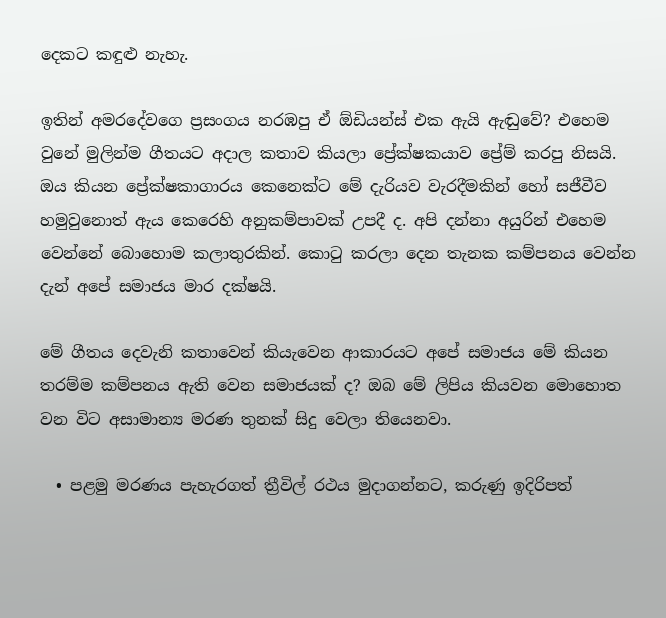දෙකට කඳුළු නැහැ.

ඉතින් අමරදේවගෙ ප්‍රසංගය නරඹපු ඒ ඕඩියන්ස් එක ඇයි ඇඬුවේ? එහෙම වුනේ මුලින්ම ගීතයට අදාල කතාව කියලා ‍ප්‍රේක්ෂකයාව ප්‍රේම් කරපු නිසයි. ඔය කියන ප්‍රේක්ෂකාගාරය කෙනෙක්ට මේ දැරියව වැරදීමකින් හෝ සජීවීව හමුවුනොත් ඇය කෙරෙහි අනුකම්පාවක් උපදී ද. අපි දන්නා අයුරින් එහෙම වෙන්නේ බොහොම කලාතුරකින්. කොටු කරලා දෙන තැනක කම්පනය වෙන්න දැන් අපේ සමාජය මාර දක්ෂයි.

මේ ගීතය දෙවැනි කතාවෙන් කියැවෙන ආකාරයට අපේ සමාජය මේ කියන තරම්ම කම්පනය ඇති වෙන සමාජයක් ද? ඔබ මේ ලිපිය කියවන මොහොත වන විට අසාමාන්‍ය මරණ තුනක් සිදු වෙලා තියෙනවා.

  • පළමු මරණය පැහැරගත් ත්‍රීවිල් රථය මුදාගන්නට, කරුණු ඉදිරිපත්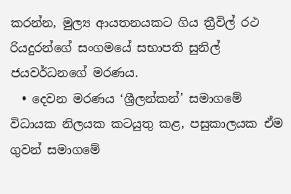කරන්න, මුල්‍ය ආයතනයකට ගිය ත්‍රීවිල් රථ රියදුරන්ගේ සංගමයේ සභාපති සුනිල් ජයවර්ධනගේ මරණය.
  • දෙවන මරණය ‘ශ්‍රීලන්කන්’ සමාගමේ විධායක නිලයක කටයුතු කළ, පසුකාලයක ඒම ගුවන් සමාගමේ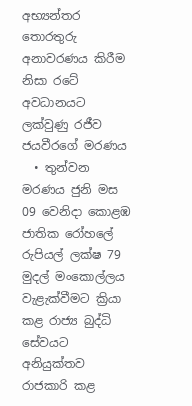අභ්‍යන්තර තොරතුරු අනාවරණය කිරීම නිසා රටේ අවධානයට ලක්වුණු රජීව ජයවීරගේ මරණය
  • තුන්වන මරණය ජුනි මස 09 වෙනිදා කොළඹ ජාතික රෝහලේ රුපියල් ලක්ෂ 79 මුදල් මංකොල්ලය වැළැක්වීමට ක්‍රියා කළ රාජ්‍ය බුද්ධි සේවයට අනියුක්තව රාජකාරි කළ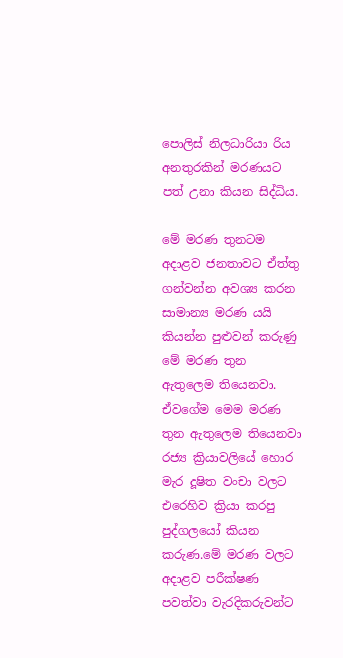පොලිස් නිලධාරියා රිය අනතුරකින් මරණයට පත් උනා කියන සිද්ධිය.

මේ මරණ තුනටම අදාළව ජනතාවට ඒත්තු ගන්වන්න අවශ්‍ය කරන සාමාන්‍ය මරණ යයි කියන්න පුළුවන් කරුණු මේ මරණ තුන ඇතුලෙම තියෙනවා. ඒවගේම මෙම මරණ තුන ඇතුලෙම තියෙනවා රජ්‍ය ක්‍රියාවලියේ හොර මැර දූෂිත වංචා වලට එරෙහිව ක්‍රියා කරපු පුද්ගලයෝ කියන කරුණ.මේ මරණ වලට අදාළව පරීක්ෂණ පවත්වා වැරදිකරුවන්ට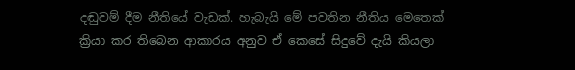දඬුවම් දීම නීතියේ වැඩක්. හැබැයි මේ පවතින නීතිය මෙතෙක් ක්‍රියා කර තිබෙන ආකාරය අනුව ඒ කෙසේ සිදුවේ දැයි කියලා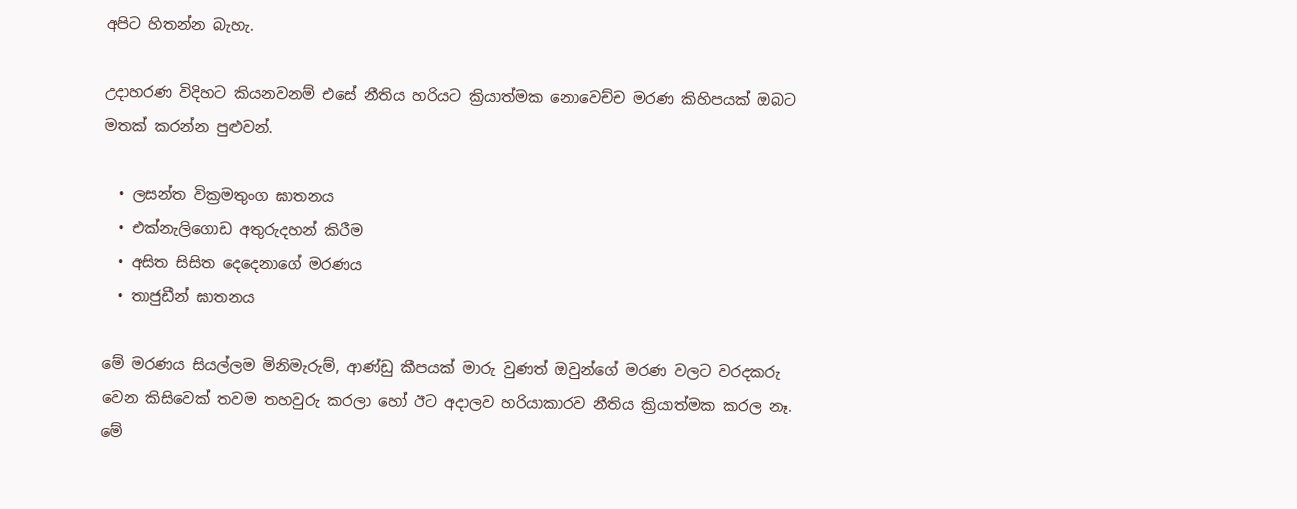අපිට හිතන්න බැහැ.

උදාහරණ විදිහට කියනවනම් එසේ නීතිය හරියට ක්‍රියාත්මක නොවෙච්ච මරණ කිහිපයක් ඔබට මතක් කරන්න පුළුවන්.

  • ලසන්ත වික්‍රමතුංග ඝාතනය
  • එක්නැලිගොඩ අතුරුදහන් කිරීම
  • අසිත සිසිත දෙදෙනාගේ මරණය
  • තාජුඩීන් ඝාතනය

මේ මරණය සියල්ලම මිනිමැරුම්, ආණ්ඩු කීපයක් මාරු වුණත් ඔවුන්ගේ මරණ වලට වරදකරු වෙන කිසිවෙක් තවම තහවුරු කරලා හෝ ඊට අදාලව හරියාකාරව නීතිය ක්‍රියාත්මක කරල නෑ. මේ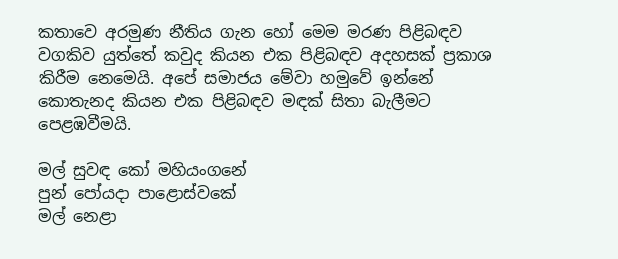කතාවෙ අරමුණ නීතිය ගැන හෝ මෙම මරණ පිළිබඳව වගකිව යුත්තේ කවුද කියන එක පිළිබඳව අදහසක් ප්‍රකාශ කිරීම නෙමෙයි. අපේ සමාජය මේවා හමුවේ ඉන්නේ කොතැනද කියන එක පිළිබඳව මඳක් සිතා බැලීමට පෙළඹවීමයි.

මල් සුවඳ කෝ මහියංගනේ
පුන් පෝයදා පාළොස්වකේ
මල් නෙළා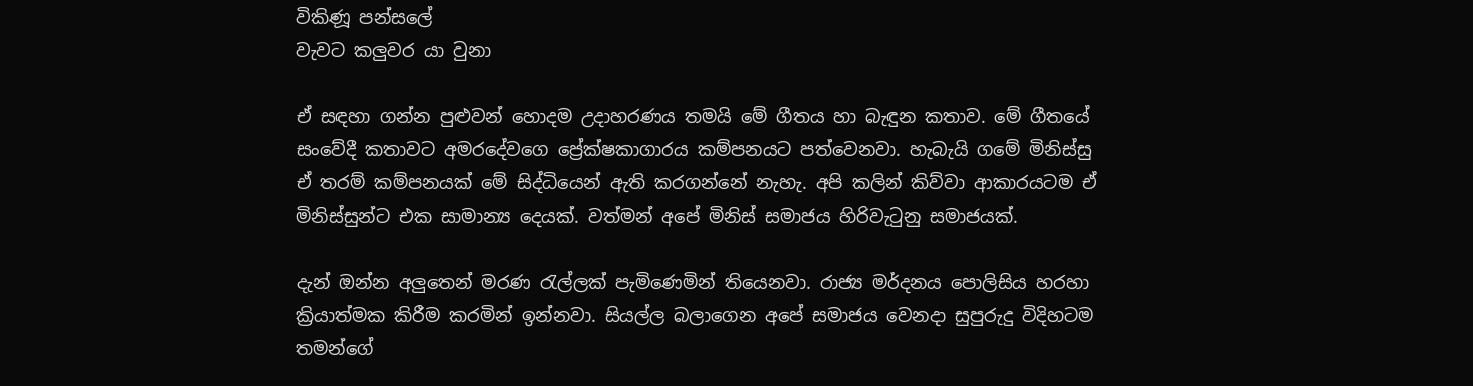විකිණූ පන්සලේ
වැවට කලුවර යා වුනා

ඒ සඳහා ගන්න පුළුවන් හොදම උදාහරණය තමයි මේ ගීතය හා බැඳුන කතාව. මේ ගීතයේ සංවේදී කතාවට අමරදේවගෙ ප්‍රේක්ෂකාගාරය කම්පනයට පත්වෙනවා. හැබැයි ගමේ මිනිස්සු ඒ තරම් කම්පනයක් මේ සිද්ධියෙන් ඇති කරගන්නේ නැහැ. අපි කලින් කිව්වා ආකාරයටම ඒ මිනිස්සුන්ට එක සාමාන්‍ය දෙයක්. වත්මන් අපේ මිනිස් සමාජය හිරිවැටුනු සමාජයක්.

දැන් ඔන්න අලුතෙන් මරණ රැල්ලක් පැමිණෙමින් තියෙනවා. රාජ්‍ය මර්දනය පොලිසිය හරහා ක්‍රියාත්මක කිරීම කරමින් ඉන්නවා. සියල්ල බලාගෙන අපේ සමාජය වෙනදා සුපුරුදු විදිහටම තමන්ගේ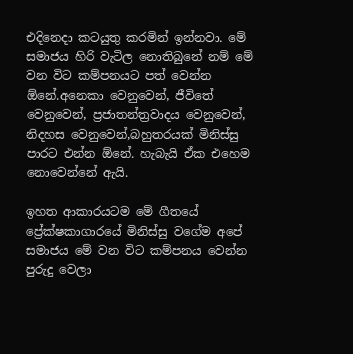එදිනෙදා කටයුතු කරමින් ඉන්නවා. මේ සමාජය හිරි වැටිල නොතිබුනේ නම් මේ වන විට කම්පනයට පත් වෙන්න ඕනේ.අනෙකා වෙනුවෙන්, ජීවිතේ වෙනුවෙන්, ප්‍රජාතන්ත්‍රවාදය වෙනුවෙන්, නිදහස වෙනුවෙන්,බහුතරයක් මිනිස්සු පාරට එන්න ඕනේ. හැබැයි ඒක එහෙම නොවෙන්නේ ඇයි.

ඉහත ආකාරයටම මේ ගීතයේ ප්‍රේක්ෂකාගාරයේ මිනිස්සු වගේම අපේ සමාජය මේ වන විට කම්පනය වෙන්න පුරුදු වෙලා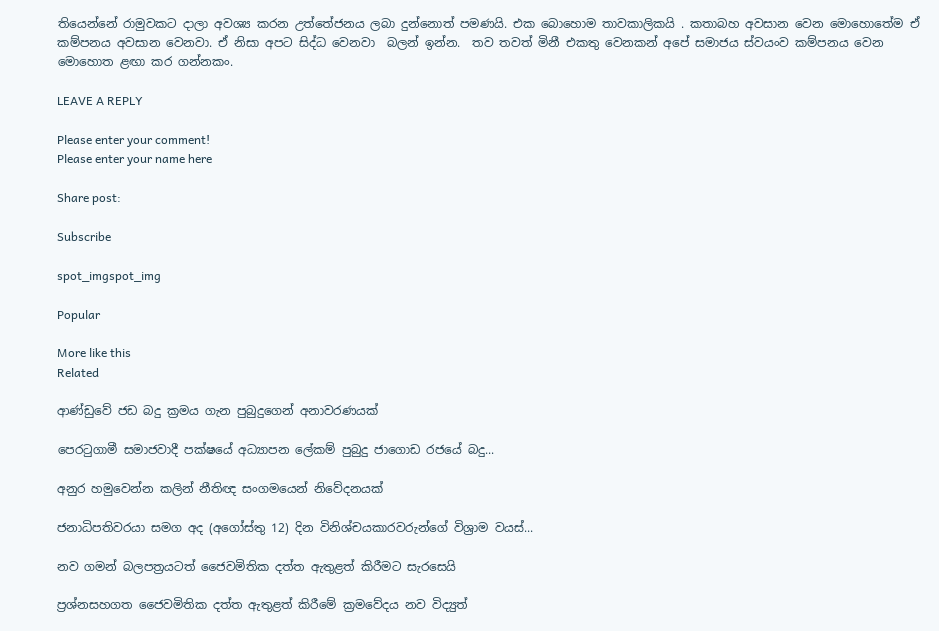තියෙන්නේ රාමුවකට දාලා අවශ්‍ය කරන උත්තේජනය ලබා දුන්නොත් පමණයි. එක බොහොම තාවකාලිකයි . කතාබහ අවසාන වෙන මොහොතේම ඒ කම්පනය අවසාන වෙනවා. ඒ නිසා අපට සිද්ධ වෙනවා  බලන් ඉන්න.  තව තවත් මිනී එකතු වෙනකන් අපේ සමාජය ස්වයංව කම්පනය වෙන මොහොත ළඟා කර ගන්නකං.

LEAVE A REPLY

Please enter your comment!
Please enter your name here

Share post:

Subscribe

spot_imgspot_img

Popular

More like this
Related

ආණ්ඩුවේ ජඩ බදු ක්‍රමය ගැන පුබුදුගෙන් අනාවරණයක්

පෙරටුගාමී සමාජවාදී පක්ෂයේ අධ්‍යාපන ලේකම් පුබුදු ජාගොඩ රජයේ බදු...

අනුර හමුවෙන්න කලින් නීතිඥ සංගමයෙන් නිවේදනයක්

ජනාධිපතිවරයා සමග අද (අගෝස්තු 12) දින විනිශ්චයකාරවරුන්ගේ විශ්‍රාම වයස්...

නව ගමන් බලපත්‍රයටත් ජෛවමිතික දත්ත ඇතුළත් කිරීමට සැරසෙයි

ප්‍රශ්නසහගත ජෛවමිතික දත්ත ඇතුළත් කිරීමේ ක්‍රමවේදය නව විද්‍යුත්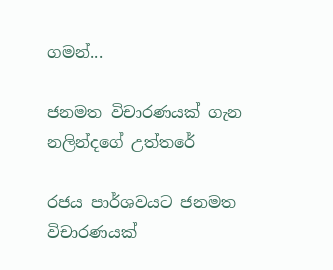ගමන්...

ජනමත විචාරණයක් ගැන නලින්දගේ උත්තරේ

රජය පාර්ශවයට ජනමත විචාරණයක්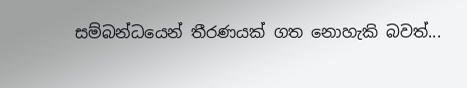සම්බන්ධයෙන් තීරණයක් ගත නොහැකි බවත්...